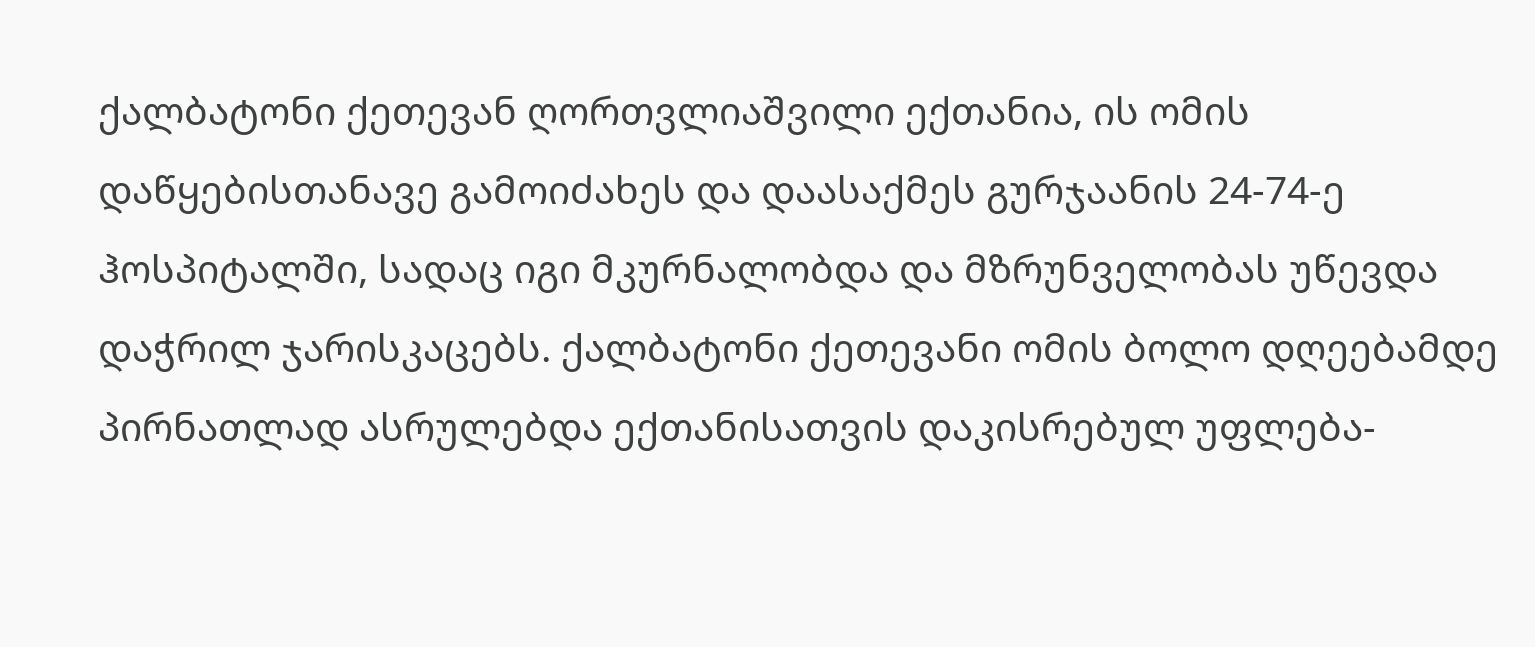ქალბატონი ქეთევან ღორთვლიაშვილი ექთანია, ის ომის დაწყებისთანავე გამოიძახეს და დაასაქმეს გურჯაანის 24-74-ე ჰოსპიტალში, სადაც იგი მკურნალობდა და მზრუნველობას უწევდა დაჭრილ ჯარისკაცებს. ქალბატონი ქეთევანი ომის ბოლო დღეებამდე პირნათლად ასრულებდა ექთანისათვის დაკისრებულ უფლება-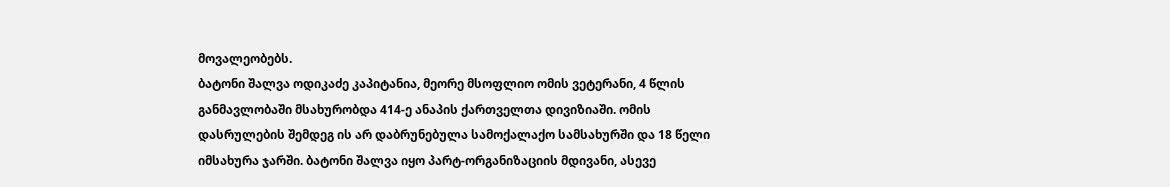მოვალეობებს.
ბატონი შალვა ოდიკაძე კაპიტანია, მეორე მსოფლიო ომის ვეტერანი, 4 წლის განმავლობაში მსახურობდა 414-ე ანაპის ქართველთა დივიზიაში. ომის დასრულების შემდეგ ის არ დაბრუნებულა სამოქალაქო სამსახურში და 18 წელი იმსახურა ჯარში. ბატონი შალვა იყო პარტ-ორგანიზაციის მდივანი, ასევე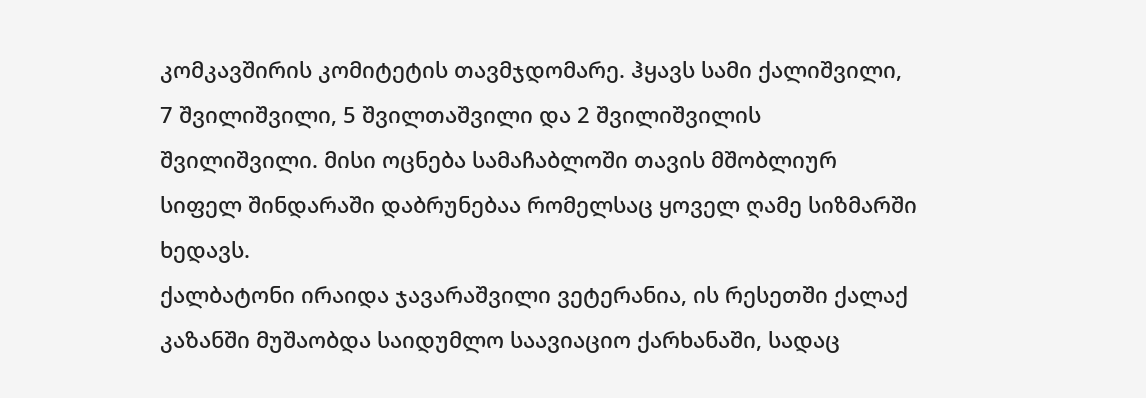კომკავშირის კომიტეტის თავმჯდომარე. ჰყავს სამი ქალიშვილი, 7 შვილიშვილი, 5 შვილთაშვილი და 2 შვილიშვილის შვილიშვილი. მისი ოცნება სამაჩაბლოში თავის მშობლიურ სიფელ შინდარაში დაბრუნებაა რომელსაც ყოველ ღამე სიზმარში ხედავს.
ქალბატონი ირაიდა ჯავარაშვილი ვეტერანია, ის რესეთში ქალაქ კაზანში მუშაობდა საიდუმლო საავიაციო ქარხანაში, სადაც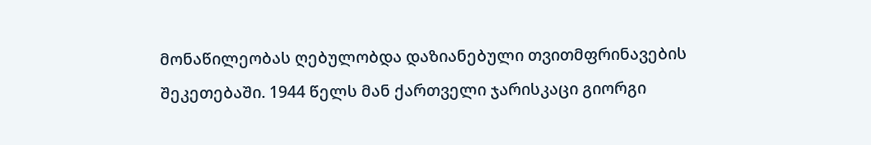მონაწილეობას ღებულობდა დაზიანებული თვითმფრინავების შეკეთებაში. 1944 წელს მან ქართველი ჯარისკაცი გიორგი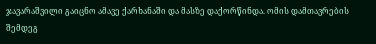ჯავარაშვილი გაიცნო ამავე ქარხანაში და მასზე დაქორწინდა. ომის დამთავრების შემდეგ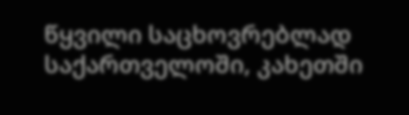წყვილი საცხოვრებლად საქართველოში, კახეთში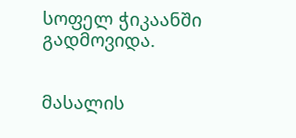სოფელ ჭიკაანში გადმოვიდა.


მასალის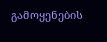გამოყენების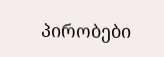პირობები